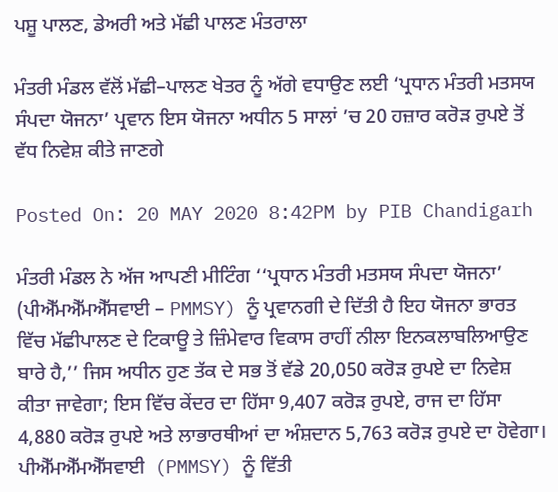ਪਸ਼ੂ ਪਾਲਣ, ਡੇਅਰੀ ਅਤੇ ਮੱਛੀ ਪਾਲਣ ਮੰਤਰਾਲਾ

ਮੰਤਰੀ ਮੰਡਲ ਵੱਲੋਂ ਮੱਛੀ–ਪਾਲਣ ਖੇਤਰ ਨੂੰ ਅੱਗੇ ਵਧਾਉਣ ਲਈ ‘ਪ੍ਰਧਾਨ ਮੰਤਰੀ ਮਤਸਯ ਸੰਪਦਾ ਯੋਜਨਾ’ ਪ੍ਰਵਾਨ ਇਸ ਯੋਜਨਾ ਅਧੀਨ 5 ਸਾਲਾਂ ’ਚ 20 ਹਜ਼ਾਰ ਕਰੋੜ ਰੁਪਏ ਤੋਂ ਵੱਧ ਨਿਵੇਸ਼ ਕੀਤੇ ਜਾਣਗੇ

Posted On: 20 MAY 2020 8:42PM by PIB Chandigarh

ਮੰਤਰੀ ਮੰਡਲ ਨੇ ਅੱਜ ਆਪਣੀ ਮੀਟਿੰਗ ‘‘ਪ੍ਰਧਾਨ ਮੰਤਰੀ ਮਤਸਯ ਸੰਪਦਾ ਯੋਜਨਾ’ (ਪੀਐੱਮਐੱਮਐੱਸਵਾਈ – PMMSY) ਨੂੰ ਪ੍ਰਵਾਨਗੀ ਦੇ ਦਿੱਤੀ ਹੈ ਇਹ ਯੋਜਨਾ ਭਾਰਤ ਵਿੱਚ ਮੱਛੀਪਾਲਣ ਦੇ ਟਿਕਾਊ ਤੇ ਜ਼ਿੰਮੇਵਾਰ ਵਿਕਾਸ ਰਾਹੀਂ ਨੀਲਾ ਇਨਕਲਾਬਲਿਆਉਣ ਬਾਰੇ ਹੈ,’’ ਜਿਸ ਅਧੀਨ ਹੁਣ ਤੱਕ ਦੇ ਸਭ ਤੋਂ ਵੱਡੇ 20,050 ਕਰੋੜ ਰੁਪਏ ਦਾ ਨਿਵੇਸ਼ ਕੀਤਾ ਜਾਵੇਗਾ; ਇਸ ਵਿੱਚ ਕੇਂਦਰ ਦਾ ਹਿੱਸਾ 9,407 ਕਰੋੜ ਰੁਪਏ, ਰਾਜ ਦਾ ਹਿੱਸਾ 4,880 ਕਰੋੜ ਰੁਪਏ ਅਤੇ ਲਾਭਾਰਥੀਆਂ ਦਾ ਅੰਸ਼ਦਾਨ 5,763 ਕਰੋੜ ਰੁਪਏ ਦਾ ਹੋਵੇਗਾ। ਪੀਐੱਮਐੱਮਐੱਸਵਾਈ  (PMMSY) ਨੂੰ ਵਿੱਤੀ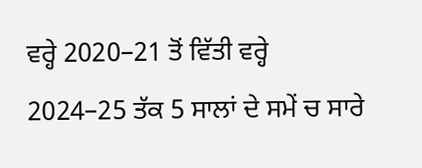ਵਰ੍ਹੇ 2020–21 ਤੋਂ ਵਿੱਤੀ ਵਰ੍ਹੇ 2024–25 ਤੱਕ 5 ਸਾਲਾਂ ਦੇ ਸਮੇਂ ਚ ਸਾਰੇ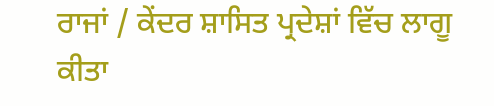ਰਾਜਾਂ / ਕੇਂਦਰ ਸ਼ਾਸਿਤ ਪ੍ਰਦੇਸ਼ਾਂ ਵਿੱਚ ਲਾਗੂ ਕੀਤਾ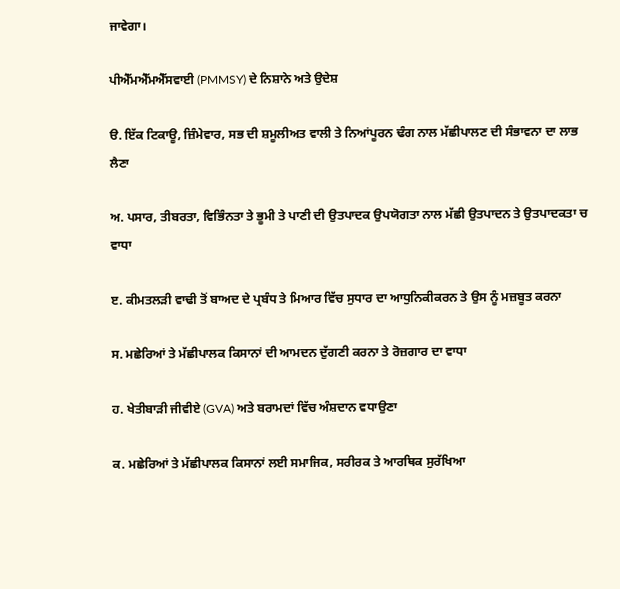ਜਾਵੇਗਾ।

ਪੀਐੱਮਐੱਮਐੱਸਵਾਈ (PMMSY) ਦੇ ਨਿਸ਼ਾਨੇ ਅਤੇ ਉਦੇਸ਼

ੳ. ਇੱਕ ਟਿਕਾਊ, ਜ਼ਿੰਮੇਵਾਰ, ਸਭ ਦੀ ਸ਼ਮੂਲੀਅਤ ਵਾਲੀ ਤੇ ਨਿਆਂਪੂਰਨ ਢੰਗ ਨਾਲ ਮੱਛੀਪਾਲਣ ਦੀ ਸੰਭਾਵਨਾ ਦਾ ਲਾਭ ਲੈਣਾ

ਅ. ਪਸਾਰ, ਤੀਬਰਤਾ, ਵਿਭਿੰਨਤਾ ਤੇ ਭੂਮੀ ਤੇ ਪਾਣੀ ਦੀ ਉਤਪਾਦਕ ਉਪਯੋਗਤਾ ਨਾਲ ਮੱਛੀ ਉਤਪਾਦਨ ਤੇ ਉਤਪਾਦਕਤਾ ਚ ਵਾਧਾ

ੲ. ਕੀਮਤਲੜੀ ਵਾਢੀ ਤੋਂ ਬਾਅਦ ਦੇ ਪ੍ਰਬੰਧ ਤੇ ਮਿਆਰ ਵਿੱਚ ਸੁਧਾਰ ਦਾ ਆਧੁਨਿਕੀਕਰਨ ਤੇ ਉਸ ਨੂੰ ਮਜ਼ਬੂਤ ਕਰਨਾ

ਸ. ਮਛੇਰਿਆਂ ਤੇ ਮੱਛੀਪਾਲਕ ਕਿਸਾਨਾਂ ਦੀ ਆਮਦਨ ਦੁੱਗਣੀ ਕਰਨਾ ਤੇ ਰੋਜ਼ਗਾਰ ਦਾ ਵਾਧਾ

ਹ. ਖੇਤੀਬਾੜੀ ਜੀਵੀਏ (GVA) ਅਤੇ ਬਰਾਮਦਾਂ ਵਿੱਚ ਅੰਸ਼ਦਾਨ ਵਧਾਉਣਾ

ਕ. ਮਛੇਰਿਆਂ ਤੇ ਮੱਛੀਪਾਲਕ ਕਿਸਾਨਾਂ ਲਈ ਸਮਾਜਿਕ, ਸਰੀਰਕ ਤੇ ਆਰਥਿਕ ਸੁਰੱਖਿਆ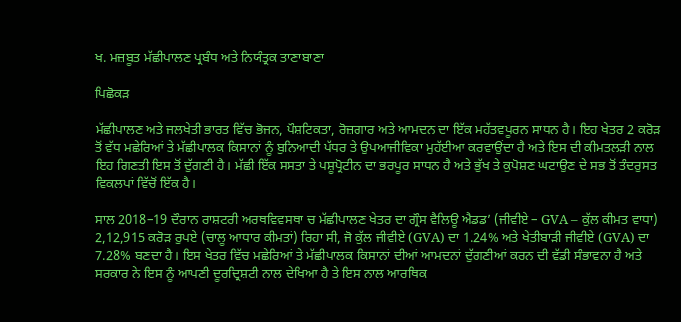ਖ. ਮਜ਼ਬੂਤ ਮੱਛੀਪਾਲਣ ਪ੍ਰਬੰਧ ਅਤੇ ਨਿਯੰਤ੍ਰਕ ਤਾਣਾਬਾਣਾ

ਪਿਛੋਕੜ

ਮੱਛੀਪਾਲਣ ਅਤੇ ਜਲਖੇਤੀ ਭਾਰਤ ਵਿੱਚ ਭੋਜਨ, ਪੌਸ਼ਟਿਕਤਾ, ਰੋਜ਼ਗਾਰ ਅਤੇ ਆਮਦਨ ਦਾ ਇੱਕ ਮਹੱਤਵਪੂਰਨ ਸਾਧਨ ਹੈ। ਇਹ ਖੇਤਰ 2 ਕਰੋੜ ਤੋਂ ਵੱਧ ਮਛੇਰਿਆਂ ਤੇ ਮੱਛੀਪਾਲਕ ਕਿਸਾਨਾਂ ਨੂੰ ਬੁਨਿਆਦੀ ਪੱਧਰ ਤੇ ਉਪਆਜੀਵਿਕਾ ਮੁਹੱਈਆ ਕਰਵਾਉਂਦਾ ਹੈ ਅਤੇ ਇਸ ਦੀ ਕੀਮਤਲੜੀ ਨਾਲ ਇਹ ਗਿਣਤੀ ਇਸ ਤੋਂ ਦੁੱਗਣੀ ਹੈ। ਮੱਛੀ ਇੱਕ ਸਸਤਾ ਤੇ ਪਸ਼ੂਪ੍ਰੋਟੀਨ ਦਾ ਭਰਪੂਰ ਸਾਧਨ ਹੈ ਅਤੇ ਭੁੱਖ ਤੇ ਕੁਪੋਸ਼ਣ ਘਟਾਉਣ ਦੇ ਸਭ ਤੋਂ ਤੰਦਰੁਸਤ ਵਿਕਲਪਾਂ ਵਿੱਚੋਂ ਇੱਕ ਹੈ।

ਸਾਲ 2018–19 ਦੌਰਾਨ ਰਾਸ਼ਟਰੀ ਅਰਥਵਿਵਸਥਾ ਚ ਮੱਛੀਪਾਲਣ ਖੇਤਰ ਦਾ ਗ੍ਰੌਸ ਵੈਲਿਊ ਐਡਡ’ (ਜੀਵੀਏ – GVA – ਕੁੱਲ ਕੀਮਤ ਵਾਧਾ) 2,12,915 ਕਰੋੜ ਰੁਪਏ (ਚਾਲੂ ਆਧਾਰ ਕੀਮਤਾਂ) ਰਿਹਾ ਸੀ, ਜੋ ਕੁੱਲ ਜੀਵੀਏ (GVA) ਦਾ 1.24% ਅਤੇ ਖੇਤੀਬਾੜੀ ਜੀਵੀਏ (GVA) ਦਾ 7.28% ਬਣਦਾ ਹੈ। ਇਸ ਖੇਤਰ ਵਿੱਚ ਮਛੇਰਿਆਂ ਤੇ ਮੱਛੀਪਾਲਕ ਕਿਸਾਨਾਂ ਦੀਆਂ ਆਮਦਨਾਂ ਦੁੱਗਣੀਆਂ ਕਰਨ ਦੀ ਵੱਡੀ ਸੰਭਾਵਨਾ ਹੈ ਅਤੇ ਸਰਕਾਰ ਨੇ ਇਸ ਨੂੰ ਆਪਣੀ ਦੂਰਦ੍ਰਿਸ਼ਟੀ ਨਾਲ ਦੇਖਿਆ ਹੈ ਤੇ ਇਸ ਨਾਲ ਆਰਥਿਕ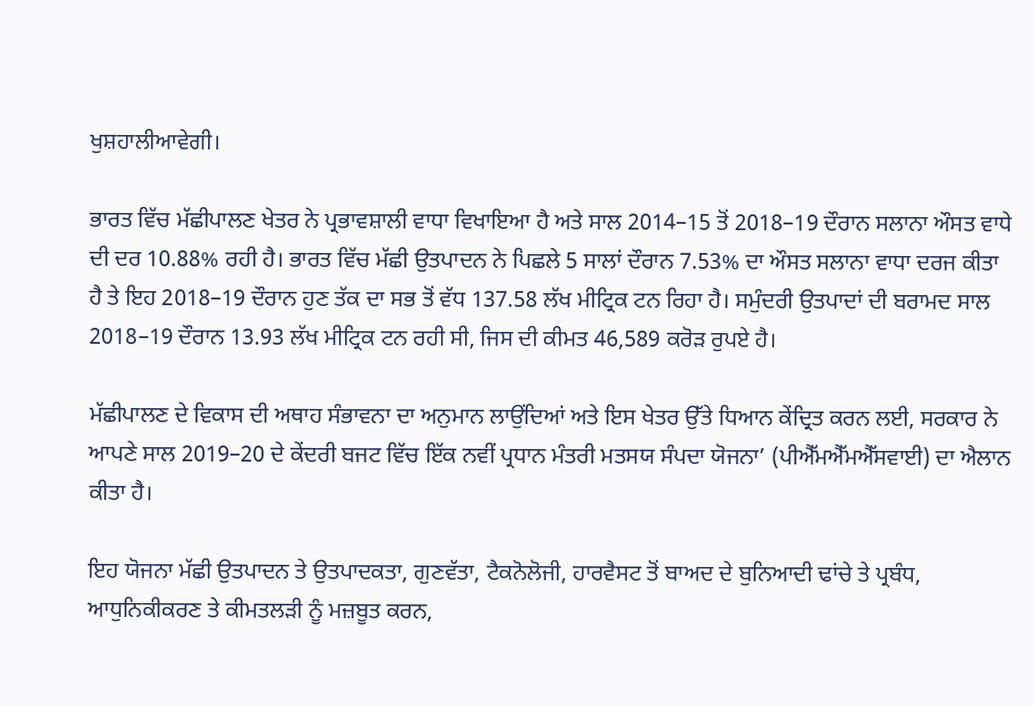ਖੁਸ਼ਹਾਲੀਆਵੇਗੀ।

ਭਾਰਤ ਵਿੱਚ ਮੱਛੀਪਾਲਣ ਖੇਤਰ ਨੇ ਪ੍ਰਭਾਵਸ਼ਾਲੀ ਵਾਧਾ ਵਿਖਾਇਆ ਹੈ ਅਤੇ ਸਾਲ 2014–15 ਤੋਂ 2018–19 ਦੌਰਾਨ ਸਲਾਨਾ ਔਸਤ ਵਾਧੇ ਦੀ ਦਰ 10.88% ਰਹੀ ਹੈ। ਭਾਰਤ ਵਿੱਚ ਮੱਛੀ ਉਤਪਾਦਨ ਨੇ ਪਿਛਲੇ 5 ਸਾਲਾਂ ਦੌਰਾਨ 7.53% ਦਾ ਔਸਤ ਸਲਾਨਾ ਵਾਧਾ ਦਰਜ ਕੀਤਾ ਹੈ ਤੇ ਇਹ 2018–19 ਦੌਰਾਨ ਹੁਣ ਤੱਕ ਦਾ ਸਭ ਤੋਂ ਵੱਧ 137.58 ਲੱਖ ਮੀਟ੍ਰਿਕ ਟਨ ਰਿਹਾ ਹੈ। ਸਮੁੰਦਰੀ ਉਤਪਾਦਾਂ ਦੀ ਬਰਾਮਦ ਸਾਲ 2018–19 ਦੌਰਾਨ 13.93 ਲੱਖ ਮੀਟ੍ਰਿਕ ਟਨ ਰਹੀ ਸੀ, ਜਿਸ ਦੀ ਕੀਮਤ 46,589 ਕਰੋੜ ਰੁਪਏ ਹੈ।

ਮੱਛੀਪਾਲਣ ਦੇ ਵਿਕਾਸ ਦੀ ਅਥਾਹ ਸੰਭਾਵਨਾ ਦਾ ਅਨੁਮਾਨ ਲਾਉਂਦਿਆਂ ਅਤੇ ਇਸ ਖੇਤਰ ਉੱਤੇ ਧਿਆਨ ਕੇਂਦ੍ਰਿਤ ਕਰਨ ਲਈ, ਸਰਕਾਰ ਨੇ ਆਪਣੇ ਸਾਲ 2019–20 ਦੇ ਕੇਂਦਰੀ ਬਜਟ ਵਿੱਚ ਇੱਕ ਨਵੀਂ ਪ੍ਰਧਾਨ ਮੰਤਰੀ ਮਤਸਯ ਸੰਪਦਾ ਯੋਜਨਾ’ (ਪੀਐੱਮਐੱਮਐੱਸਵਾਈ) ਦਾ ਐਲਾਨ ਕੀਤਾ ਹੈ।

ਇਹ ਯੋਜਨਾ ਮੱਛੀ ਉਤਪਾਦਨ ਤੇ ਉਤਪਾਦਕਤਾ, ਗੁਣਵੱਤਾ, ਟੈਕਨੋਲੋਜੀ, ਹਾਰਵੈਸਟ ਤੋਂ ਬਾਅਦ ਦੇ ਬੁਨਿਆਦੀ ਢਾਂਚੇ ਤੇ ਪ੍ਰਬੰਧ, ਆਧੁਨਿਕੀਕਰਣ ਤੇ ਕੀਮਤਲੜੀ ਨੂੰ ਮਜ਼ਬੂਤ ਕਰਨ,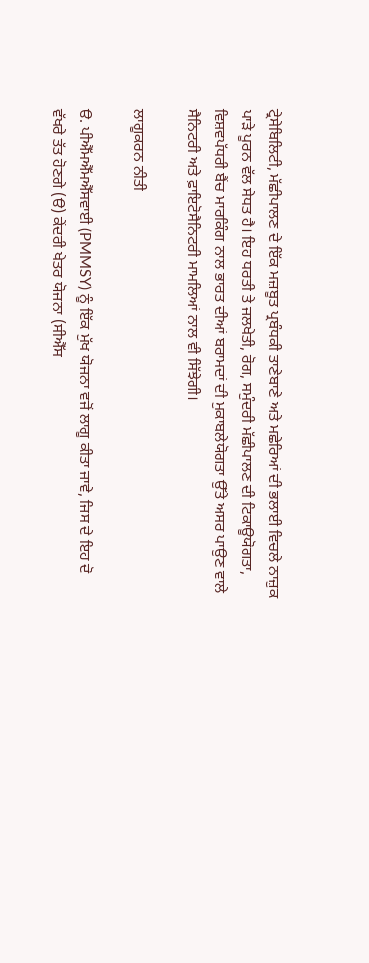ਟ੍ਰੇਸੇਬਿਲਿਟੀ, ਮੱਛੀਪਾਲਣ ਦੇ ਇੱਕ ਮਜ਼ਬੂਤ ਪ੍ਰਬੰਧਕੀ ਤਾਣੇਬਾਣੇ ਅਤੇ ਮਛੇਰਿਆਂ ਦੀ ਭਲਾਈ ਵਿਚਲੇ ਨਾਜ਼ੁਕ ਪਾੜੇ ਪੂਰਨ ਵੱਲ ਸੇਧਤ ਹੈ। ਇਹ ਧਰਤੀ ਤੇ ਜਲਖੇਤੀ, ਰੋਗ, ਸਮੁੰਦਰੀ ਮੱਛੀਪਾਲਣ ਦੀ ਟਿਕਾਊਯੋਗਤਾ, ਵਿਸ਼ਵਪੱਧਰੀ ਬੈਂਚ ਮਾਰਕਿੰਗ ਨਾਲ ਭਾਰਤ ਦੀਆਂ ਬਰਾਮਦਾਂ ਦੀ ਮੁਕਾਬਲੇਯੋਗਤਾ ਉੱਤੇ ਅਸਰ ਪਾਉਣ ਵਾਲੇ ਸੈਨਿਟਰੀ ਅਤੇ ਫ਼ਾਇਟੋਸੈਨਿਟਰੀ ਮਾਮਲਿਆਂ ਨਾਲ ਵੀ ਸਿੱਝੇਗੀ।

ਲਾਗੂਕਰਨ ਨੀਤੀ

ੳ. ਪੀਐੱਮਐੱਮਐੱਸਵਾਈ (PMMSY) ਨੂੰ ਇੱਕ ਮੁੱਖ ਯੋਜਨਾ ਵਜੋਂ ਲਾਗੂ ਕੀਤਾ ਜਾਵੇ, ਜਿਸ ਦੇ ਇਹ ਦੋ ਵੱਖਰੇ ਤੱਤ ਹੋਣਗੇ (ੳ) ਕੇਂਦਰੀ ਖੇਤਰ ਯੋਜਨਾ (ਸੀਐੱਸ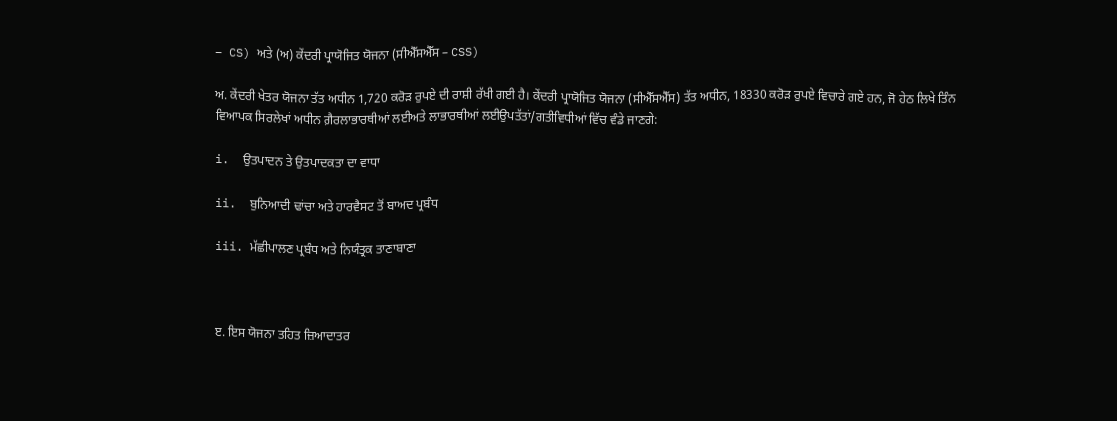– CS) ਅਤੇ (ਅ) ਕੇਂਦਰੀ ਪ੍ਰਾਯੋਜਿਤ ਯੋਜਨਾ (ਸੀਐੱਸਐੱਸ – CSS)

ਅ. ਕੇਂਦਰੀ ਖੇਤਰ ਯੋਜਨਾ ਤੱਤ ਅਧੀਨ 1,720 ਕਰੋੜ ਰੁਪਏ ਦੀ ਰਾਸ਼ੀ ਰੱਖੀ ਗਈ ਹੈ। ਕੇਂਦਰੀ ਪ੍ਰਾਯੋਜਿਤ ਯੋਜਨਾ (ਸੀਐੱਸਐੱਸ) ਤੱਤ ਅਧੀਨ, 18330 ਕਰੋੜ ਰੁਪਏ ਵਿਚਾਰੇ ਗਏ ਹਨ, ਜੋ ਹੇਠ ਲਿਖੇ ਤਿੰਨ ਵਿਆਪਕ ਸਿਰਲੇਖਾਂ ਅਧੀਨ ਗ਼ੈਰਲਾਭਾਰਥੀਆਂ ਲਈਅਤੇ ਲਾਭਾਰਥੀਆਂ ਲਈਉਪਤੱਤਾਂ/ਗਤੀਵਿਧੀਆਂ ਵਿੱਚ ਵੰਡੇ ਜਾਣਗੇ:

i.  ਉਤਪਾਦਨ ਤੇ ਉਤਪਾਦਕਤਾ ਦਾ ਵਾਧਾ

ii.  ਬੁਨਿਆਦੀ ਢਾਂਚਾ ਅਤੇ ਹਾਰਵੈਸਟ ਤੋਂ ਬਾਅਦ ਪ੍ਰਬੰਧ

iii. ਮੱਛੀਪਾਲਣ ਪ੍ਰਬੰਧ ਅਤੇ ਨਿਯੰਤ੍ਰਕ ਤਾਣਾਬਾਣਾ



ੲ. ਇਸ ਯੋਜਨਾ ਤਹਿਤ ਜ਼ਿਆਦਾਤਰ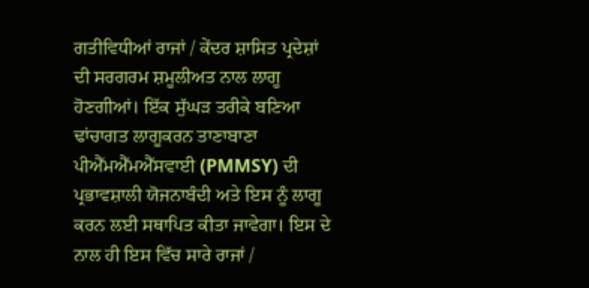ਗਤੀਵਿਧੀਆਂ ਰਾਜਾਂ / ਕੇਂਦਰ ਸ਼ਾਸਿਤ ਪ੍ਰਦੇਸ਼ਾਂ ਦੀ ਸਰਗਰਮ ਸ਼ਮੂਲੀਅਤ ਨਾਲ ਲਾਗੂ ਹੋਣਗੀਆਂ। ਇੱਕ ਸੁੱਘੜ ਤਰੀਕੇ ਬਣਿਆ ਢਾਂਚਾਗਤ ਲਾਗੂਕਰਨ ਤਾਣਾਬਾਣਾ ਪੀਐੱਮਐੱਮਐੱਸਵਾਈ (PMMSY) ਦੀ ਪ੍ਰਭਾਵਸ਼ਾਲੀ ਯੋਜਨਾਬੰਦੀ ਅਤੇ ਇਸ ਨੂੰ ਲਾਗੂ ਕਰਨ ਲਈ ਸਥਾਪਿਤ ਕੀਤਾ ਜਾਵੇਗਾ। ਇਸ ਦੇ ਨਾਲ ਹੀ ਇਸ ਵਿੱਚ ਸਾਰੇ ਰਾਜਾਂ /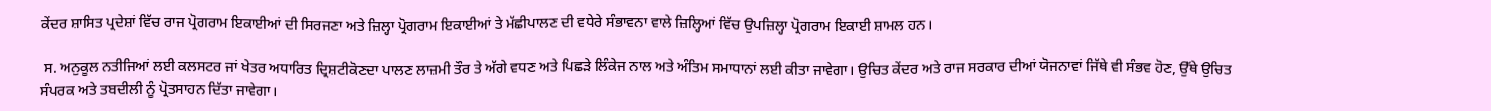ਕੇਂਦਰ ਸ਼ਾਸਿਤ ਪ੍ਰਦੇਸ਼ਾਂ ਵਿੱਚ ਰਾਜ ਪ੍ਰੋਗਰਾਮ ਇਕਾਈਆਂ ਦੀ ਸਿਰਜਣਾ ਅਤੇ ਜ਼ਿਲ੍ਹਾ ਪ੍ਰੋਗਰਾਮ ਇਕਾਈਆਂ ਤੇ ਮੱਛੀਪਾਲਣ ਦੀ ਵਧੇਰੇ ਸੰਭਾਵਨਾ ਵਾਲੇ ਜ਼ਿਲ੍ਹਿਆਂ ਵਿੱਚ ਉਪਜ਼ਿਲ੍ਹਾ ਪ੍ਰੋਗਰਾਮ ਇਕਾਈ ਸ਼ਾਮਲ ਹਨ।

 ਸ. ਅਨੁਕੂਲ ਨਤੀਜਿਆਂ ਲਈ ਕਲਸਟਰ ਜਾਂ ਖੇਤਰ ਅਧਾਰਿਤ ਦ੍ਰਿਸ਼ਟੀਕੋਣਦਾ ਪਾਲਣ ਲਾਜ਼ਮੀ ਤੌਰ ਤੇ ਅੱਗੇ ਵਧਣ ਅਤੇ ਪਿਛੜੇ ਲਿੰਕੇਜ ਨਾਲ ਅਤੇ ਅੰਤਿਮ ਸਮਾਧਾਨਾਂ ਲਈ ਕੀਤਾ ਜਾਵੇਗਾ। ਉਚਿਤ ਕੇਂਦਰ ਅਤੇ ਰਾਜ ਸਰਕਾਰ ਦੀਆਂ ਯੋਜਨਾਵਾਂ ਜਿੱਥੇ ਵੀ ਸੰਭਵ ਹੋਣ, ਉੱਥੇ ਉਚਿਤ ਸੰਪਰਕ ਅਤੇ ਤਬਦੀਲੀ ਨੂੰ ਪ੍ਰੋਤਸਾਹਨ ਦਿੱਤਾ ਜਾਵੇਗਾ।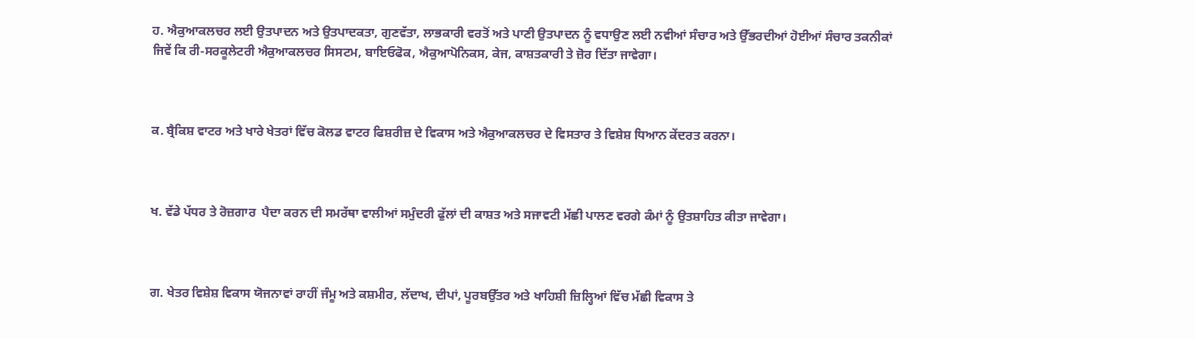ਹ. ਐਕੁਆਕਲਚਰ ਲਈ ਉਤਪਾਦਨ ਅਤੇ ਉਤਪਾਦਕਤਾ, ਗੁਣਵੱਤਾ, ਲਾਭਕਾਰੀ ਵਰਤੋਂ ਅਤੇ ਪਾਣੀ ਉਤਪਾਦਨ ਨੂੰ ਵਧਾਉਣ ਲਈ ਨਵੀਆਂ ਸੰਚਾਰ ਅਤੇ ਉੱਭਰਦੀਆਂ ਹੋਈਆਂ ਸੰਚਾਰ ਤਕਨੀਕਾਂ ਜਿਵੇਂ ਕਿ ਰੀ-ਸਰਕੂਲੇਟਰੀ ਐਕੁਆਕਲਚਰ ਸਿਸਟਮ, ਬਾਇਓਫੋਕ, ਐਕੁਆਪੋਨਿਕਸ, ਕੇਜ, ਕਾਸ਼ਤਕਾਰੀ ਤੇ ਜ਼ੋਰ ਦਿੱਤਾ ਜਾਵੇਗਾ।



ਕ. ਬ੍ਰੈਕਿਸ਼ ਵਾਟਰ ਅਤੇ ਖਾਰੇ ਖੇਤਰਾਂ ਵਿੱਚ ਕੋਲਡ ਵਾਟਰ ਫਿਸ਼ਰੀਜ਼ ਦੇ ਵਿਕਾਸ ਅਤੇ ਐਕੁਆਕਲਚਰ ਦੇ ਵਿਸਤਾਰ ਤੇ ਵਿਸ਼ੇਸ਼ ਧਿਆਨ ਕੇਂਦਰਤ ਕਰਨਾ।



ਖ. ਵੱਡੇ ਪੱਧਰ ਤੇ ਰੋਜ਼ਗਾਰ  ਪੈਦਾ ਕਰਨ ਦੀ ਸਮਰੱਥਾ ਵਾਲੀਆਂ ਸਮੁੰਦਰੀ ਫੁੱਲਾਂ ਦੀ ਕਾਸ਼ਤ ਅਤੇ ਸਜਾਵਟੀ ਮੱਛੀ ਪਾਲਣ ਵਰਗੇ ਕੰਮਾਂ ਨੂੰ ਉਤਸ਼ਾਹਿਤ ਕੀਤਾ ਜਾਵੇਗਾ।



ਗ. ਖੇਤਰ ਵਿਸ਼ੇਸ਼ ਵਿਕਾਸ ਯੋਜਨਾਵਾਂ ਰਾਹੀਂ ਜੰਮੂ ਅਤੇ ਕਸ਼ਮੀਰ, ਲੱਦਾਖ, ਦੀਪਾਂ, ਪੂਰਬਉੱਤਰ ਅਤੇ ਖਾਹਿਸ਼ੀ ਜ਼ਿਲ੍ਹਿਆਂ ਵਿੱਚ ਮੱਛੀ ਵਿਕਾਸ ਤੇ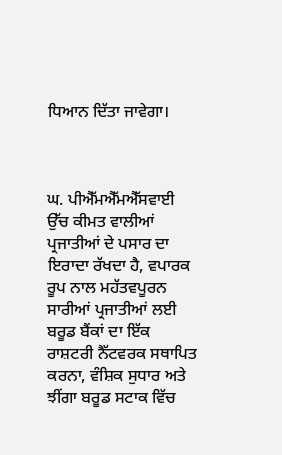ਧਿਆਨ ਦਿੱਤਾ ਜਾਵੇਗਾ।



ਘ. ਪੀਐੱਮਐੱਮਐੱਸਵਾਈ ਉੱਚ ਕੀਮਤ ਵਾਲੀਆਂ ਪ੍ਰਜਾਤੀਆਂ ਦੇ ਪਸਾਰ ਦਾ ਇਰਾਦਾ ਰੱਖਦਾ ਹੈ, ਵਪਾਰਕ ਰੂਪ ਨਾਲ ਮਹੱਤਵਪੂਰਨ ਸਾਰੀਆਂ ਪ੍ਰਜਾਤੀਆਂ ਲਈ ਬਰੂਡ ਬੈਂਕਾਂ ਦਾ ਇੱਕ ਰਾਸ਼ਟਰੀ ਨੈੱਟਵਰਕ ਸਥਾਪਿਤ ਕਰਨਾ, ਵੰਸ਼ਿਕ ਸੁਧਾਰ ਅਤੇ ਝੀਂਗਾ ਬਰੂਡ ਸਟਾਕ ਵਿੱਚ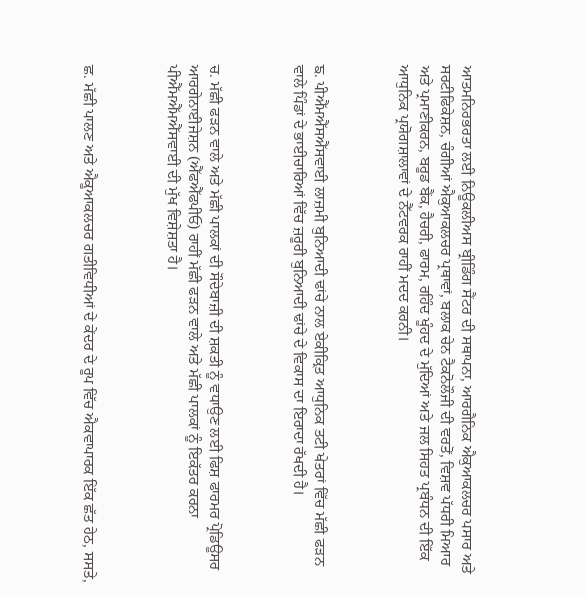ਆਤਮਨਿਰਭਰਤਾ ਲਈ ਨਿਊਕਲੀਅਸ ਬ੍ਰੀਡਿੰਗ ਸੈਂਟਰ ਦੀ ਸਥਾਪਨਾ, ਆਰਗੈਨਿਕ ਐਕੁਆਕਲਚਰ ਪਸਾਰ ਅਤੇ ਸਰਟੀਫਿਕੇਸ਼ਨ, ਚੰਗੀਆਂ ਐਕੁਆਕਲਚਰ ਪ੍ਰਥਾਵਾਂ, ਬਲਾਕ ਚੇਨ ਟੈਕਨੋਲੌਜੀ ਦੀ ਵਰਤੋਂ, ਵਿਸ਼ਵ ਪੱਧਰੀ ਮਿਆਰ ਅਤੇ ਪ੍ਰਮਾਣੀਕਰਨ, ਬਰੂਡ ਬੈਂਕ, ਹੈਚਰੀ, ਫਾਰਮ, ਰਹਿੰਦ ਖੂੰਹਦ ਦੇ ਮੁੱਦਿਆਂ ਅਤੇ ਜਲ ਸਿਹਤ ਪ੍ਰਬੰਧਨ ਦੀ ਇੱਕ ਆਧੁਨਿਕ ਪ੍ਰਯੋਗਸ਼ਾਲਾਵਾਂ ਦੇ ਨੈੱਟਵਰਕ ਰਾਹੀਂ ਮਦਦ ਕਰਨੀ।



ਙ. ਪੀਐੱਮਐੱਸਐੱਸਵਾਈ ਲਾਜ਼ਮੀ ਬੁਨਿਆਦੀ ਢਾਂਚੇ ਨਾਲ ਏਕੀਕ੍ਰਿਤ ਆਧੁਨਿਕ ਤਟੀ ਖੇਤਰਾਂ ਵਿੱਚ ਮੱਛੀ ਫੜਨ ਵਾਲੇ ਪਿੰਡਾਂ ਦੇ ਭਾਈਚਾਰਿਆਂ ਵਿੱਚ ਜ਼ਰੂਰੀ ਬੁਨਿਆਦੀ ਢਾਂਚੇ ਦੇ ਵਿਕਾਸ ਦਾ ਇਰਾਦਾ ਰੱਖਦੀ ਹੈ।



ਚ. ਮੱਛੀ ਫੜਨ ਵਾਲੇ ਅਤੇ ਮੱਛੀ ਪਾਲਕਾਂ ਦੀ ਸੌਦੇਬਾਜ਼ੀ ਦੀ ਸ਼ਕਤੀ ਨੂੰ ਵਧਾਉਣ ਲਈ ਫਿਸ਼ ਫਾਰਮਰ ਪ੍ਰੋਡਿਊਸਰ ਆਰਗੇਨਾਈਜੇਸ਼ਨ (ਐੱਫਐੱਫਪੀਓ) ਰਾਹੀਂ ਮੱਛੀ ਫੜਨ ਵਾਲੇ ਅਤੇ ਮੱਛੀ ਪਾਲਕਾਂ ਨੂੰ ਇਕੱਤਰ ਕਰਨਾ ਪੀਐੱਮਐੱਮਐੱਸਵਾਈ ਦੀ ਮੁੱਖ ਵਿਸ਼ੇਸ਼ਤਾ ਹੈ।



ਛ. ਮੱਛੀ ਪਾਲਣ ਅਤੇ ਐਕੂਆਕਲਚਰ ਗਤੀਵਿਧੀਆਂ ਦੇ ਕੇਂਦਰ ਦੇ ਰੂਪ ਵਿੱਚ ਐਕਵਾਪਾਰਕ ਇੱਕ ਛੱਤ ਹੇਠ, ਸਸਤੇ,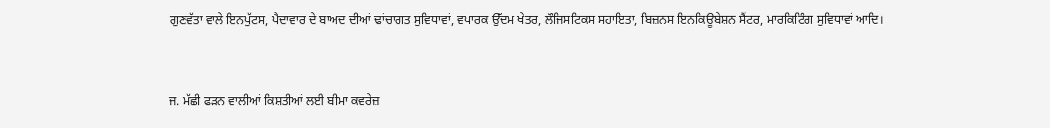ਗੁਣਵੱਤਾ ਵਾਲੇ ਇਨਪੁੱਟਸ, ਪੈਦਾਵਾਰ ਦੇ ਬਾਅਦ ਦੀਆਂ ਢਾਂਚਾਗਤ ਸੁਵਿਧਾਵਾਂ, ਵਪਾਰਕ ਉੱਦਮ ਖੇਤਰ, ਲੌਜਿਸਟਿਕਸ ਸਹਾਇਤਾ, ਬਿਜ਼ਨਸ ਇਨਕਿਊਬੇਸ਼ਨ ਸੈਂਟਰ, ਮਾਰਕਿਟਿੰਗ ਸੁਵਿਧਾਵਾਂ ਆਦਿ।



ਜ. ਮੱਛੀ ਫੜਨ ਵਾਲੀਆਂ ਕਿਸ਼ਤੀਆਂ ਲਈ ਬੀਮਾ ਕਵਰੇਜ਼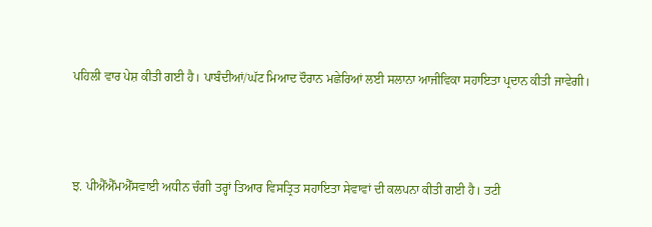ਪਹਿਲੀ ਵਾਰ ਪੇਸ਼ ਕੀਤੀ ਗਈ ਹੈ। ਪਾਬੰਦੀਆਂ/ਘੱਟ ਮਿਆਦ ਦੌਰਾਨ ਮਛੇਰਿਆਂ ਲਈ ਸਲਾਨਾ ਆਜੀਵਿਕਾ ਸਹਾਇਤਾ ਪ੍ਰਦਾਨ ਕੀਤੀ ਜਾਵੇਗੀ।



ਝ. ਪੀਐੱਐੱਮਐੱਸਵਾਈ ਅਧੀਨ ਚੰਗੀ ਤਰ੍ਹਾਂ ਤਿਆਰ ਵਿਸਤ੍ਰਿਤ ਸਹਾਇਤਾ ਸੇਵਾਵਾਂ ਦੀ ਕਲਪਨਾ ਕੀਤੀ ਗਈ ਹੈ। ਤਟੀ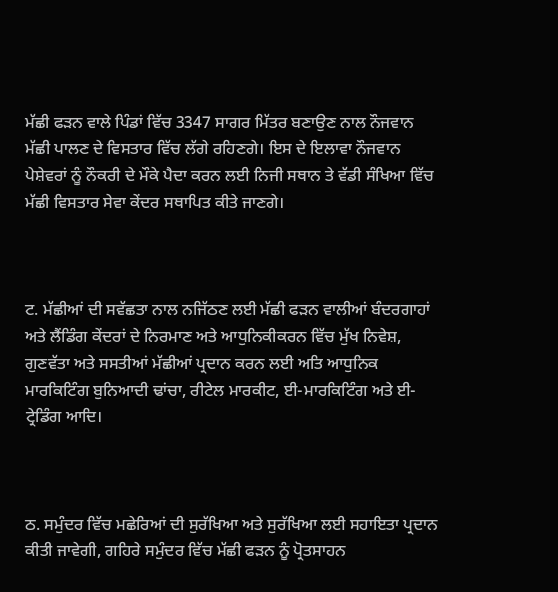ਮੱਛੀ ਫੜਨ ਵਾਲੇ ਪਿੰਡਾਂ ਵਿੱਚ 3347 ਸਾਗਰ ਮਿੱਤਰ ਬਣਾਉਣ ਨਾਲ ਨੌਜਵਾਨ ਮੱਛੀ ਪਾਲਣ ਦੇ ਵਿਸਤਾਰ ਵਿੱਚ ਲੱਗੇ ਰਹਿਣਗੇ। ਇਸ ਦੇ ਇਲਾਵਾ ਨੌਜਵਾਨ ਪੇਸ਼ੇਵਰਾਂ ਨੂੰ ਨੌਕਰੀ ਦੇ ਮੌਕੇ ਪੈਦਾ ਕਰਨ ਲਈ ਨਿਜੀ ਸਥਾਨ ਤੇ ਵੱਡੀ ਸੰਖਿਆ ਵਿੱਚ ਮੱਛੀ ਵਿਸਤਾਰ ਸੇਵਾ ਕੇਂਦਰ ਸਥਾਪਿਤ ਕੀਤੇ ਜਾਣਗੇ।



ਟ. ਮੱਛੀਆਂ ਦੀ ਸਵੱਛਤਾ ਨਾਲ ਨਜਿੱਠਣ ਲਈ ਮੱਛੀ ਫੜਨ ਵਾਲੀਆਂ ਬੰਦਰਗਾਹਾਂ ਅਤੇ ਲੈਂਡਿੰਗ ਕੇਂਦਰਾਂ ਦੇ ਨਿਰਮਾਣ ਅਤੇ ਆਧੁਨਿਕੀਕਰਨ ਵਿੱਚ ਮੁੱਖ ਨਿਵੇਸ਼, ਗੁਣਵੱਤਾ ਅਤੇ ਸਸਤੀਆਂ ਮੱਛੀਆਂ ਪ੍ਰਦਾਨ ਕਰਨ ਲਈ ਅਤਿ ਆਧੁਨਿਕ ਮਾਰਕਿਟਿੰਗ ਬੁਨਿਆਦੀ ਢਾਂਚਾ, ਰੀਟੇਲ ਮਾਰਕੀਟ, ਈ-ਮਾਰਕਿਟਿੰਗ ਅਤੇ ਈ-ਟ੍ਰੇਡਿੰਗ ਆਦਿ।



ਠ. ਸਮੁੰਦਰ ਵਿੱਚ ਮਛੇਰਿਆਂ ਦੀ ਸੁਰੱਖਿਆ ਅਤੇ ਸੁਰੱਖਿਆ ਲਈ ਸਹਾਇਤਾ ਪ੍ਰਦਾਨ ਕੀਤੀ ਜਾਵੇਗੀ, ਗਹਿਰੇ ਸਮੁੰਦਰ ਵਿੱਚ ਮੱਛੀ ਫੜਨ ਨੂੰ ਪ੍ਰੋਤਸਾਹਨ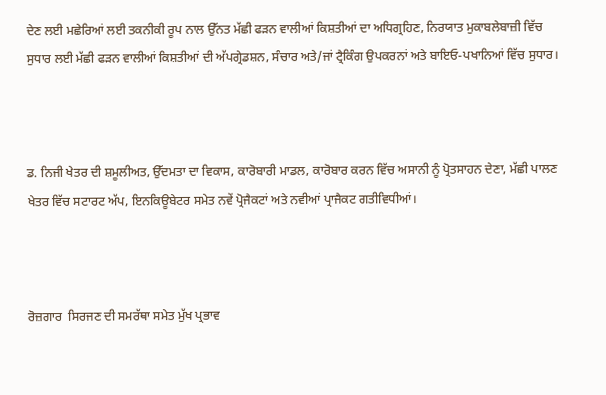ਦੇਣ ਲਈ ਮਛੇਰਿਆਂ ਲਈ ਤਕਨੀਕੀ ਰੂਪ ਨਾਲ ਉੱਨਤ ਮੱਛੀ ਫੜਨ ਵਾਲੀਆਂ ਕਿਸ਼ਤੀਆਂ ਦਾ ਅਧਿਗ੍ਰਹਿਣ, ਨਿਰਯਾਤ ਮੁਕਾਬਲੇਬਾਜ਼ੀ ਵਿੱਚ ਸੁਧਾਰ ਲਈ ਮੱਛੀ ਫੜਨ ਵਾਲੀਆਂ ਕਿਸ਼ਤੀਆਂ ਦੀ ਅੱਪਗ੍ਰੇਡਸ਼ਨ, ਸੰਚਾਰ ਅਤੇ/ਜਾਂ ਟ੍ਰੈਕਿੰਗ ਉਪਕਰਨਾਂ ਅਤੇ ਬਾਇਓ-ਪਖਾਨਿਆਂ ਵਿੱਚ ਸੁਧਾਰ।



ਡ. ਨਿਜੀ ਖੇਤਰ ਦੀ ਸ਼ਮੂਲੀਅਤ, ਉੱਦਮਤਾ ਦਾ ਵਿਕਾਸ, ਕਾਰੋਬਾਰੀ ਮਾਡਲ, ਕਾਰੋਬਾਰ ਕਰਨ ਵਿੱਚ ਅਸਾਨੀ ਨੂੰ ਪ੍ਰੋਤਸਾਹਨ ਦੇਣਾ, ਮੱਛੀ ਪਾਲਣ ਖੇਤਰ ਵਿੱਚ ਸਟਾਰਟ ਅੱਪ, ਇਨਕਿਊਬੇਟਰ ਸਮੇਤ ਨਵੇਂ ਪ੍ਰੋਜੈਕਟਾਂ ਅਤੇ ਨਵੀਆਂ ਪ੍ਰਾਜੈਕਟ ਗਤੀਵਿਧੀਆਂ।



ਰੋਜ਼ਗਾਰ  ਸਿਰਜਣ ਦੀ ਸਮਰੱਥਾ ਸਮੇਤ ਮੁੱਖ ਪ੍ਰਭਾਵ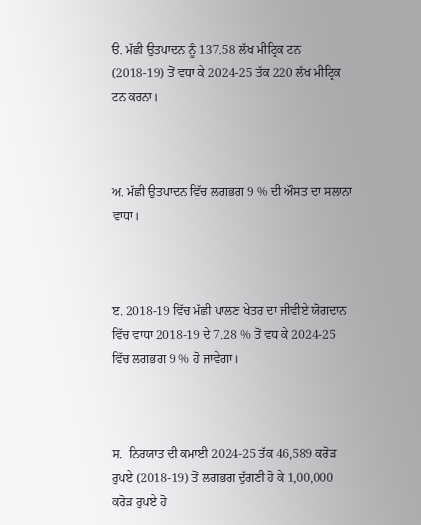ੳ. ਮੱਛੀ ਉਤਪਾਦਨ ਨੂੰ 137.58 ਲੱਖ ਮੀਟ੍ਰਿਕ ਟਨ (2018-19) ਤੋਂ ਵਧਾ ਕੇ 2024-25 ਤੱਕ 220 ਲੱਖ ਮੀਟ੍ਰਿਕ ਟਨ ਕਰਨਾ।



ਅ. ਮੱਛੀ ਉਤਪਾਦਨ ਵਿੱਚ ਲਗਭਗ 9 % ਦੀ ਔਸਤ ਦਾ ਸਲਾਨਾ ਵਾਧਾ।



ੲ. 2018-19 ਵਿੱਚ ਮੱਛੀ ਪਾਲਣ ਖੇਤਰ ਦਾ ਜੀਵੀਏ ਯੋਗਦਾਨ ਵਿੱਚ ਵਾਧਾ 2018-19 ਦੇ 7.28 % ਤੋਂ ਵਧ ਕੇ 2024-25 ਵਿੱਚ ਲਗਭਗ 9 % ਹੋ ਜਾਵੇਗਾ।



ਸ.  ਨਿਰਯਾਤ ਦੀ ਕਮਾਈ 2024-25 ਤੱਕ 46,589 ਕਰੋੜ ਰੁਪਏ (2018-19) ਤੋਂ ਲਗਭਗ ਦੁੱਗਣੀ ਹੋ ਕੇ 1,00,000 ਕਰੋੜ ਰੁਪਏ ਹੋ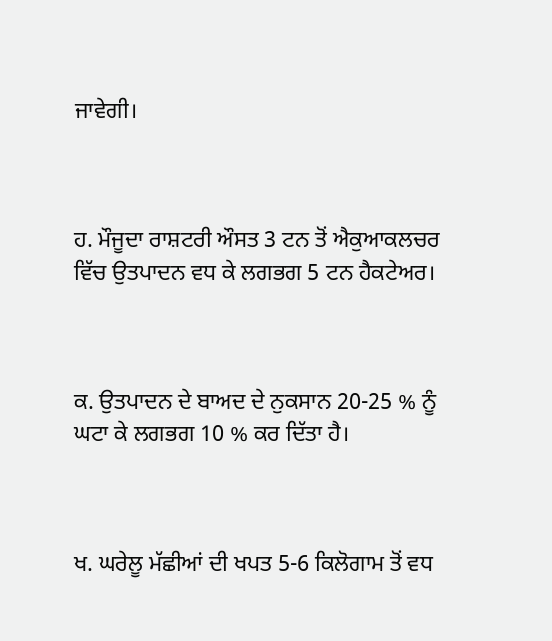ਜਾਵੇਗੀ।



ਹ. ਮੌਜੂਦਾ ਰਾਸ਼ਟਰੀ ਔਸਤ 3 ਟਨ ਤੋਂ ਐਕੁਆਕਲਚਰ  ਵਿੱਚ ਉਤਪਾਦਨ ਵਧ ਕੇ ਲਗਭਗ 5 ਟਨ ਹੈਕਟੇਅਰ।



ਕ. ਉਤਪਾਦਨ ਦੇ ਬਾਅਦ ਦੇ ਨੁਕਸਾਨ 20-25 % ਨੂੰ ਘਟਾ ਕੇ ਲਗਭਗ 10 % ਕਰ ਦਿੱਤਾ ਹੈ।



ਖ. ਘਰੇਲੂ ਮੱਛੀਆਂ ਦੀ ਖਪਤ 5-6 ਕਿਲੋਗਾਮ ਤੋਂ ਵਧ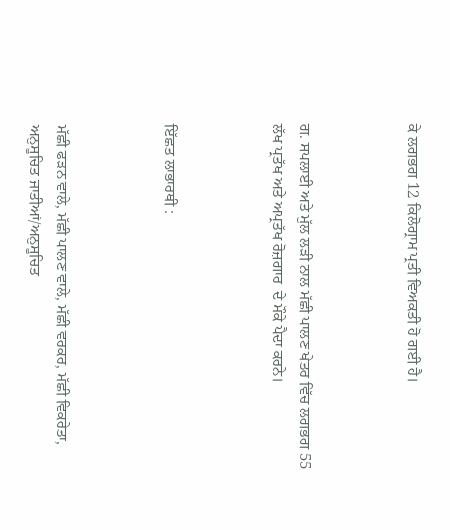ਕੇ ਲਗਭਗ 12 ਕਿਲੋਗ੍ਰਾਮ ਪ੍ਰਤੀ ਵਿਅਕਤੀ ਹੋ ਗਈ ਹੈ।



ਗ. ਸਪਲਾਈ ਅਤੇ ਮੁੱਲ ਲੜੀ ਨਾਲ ਮੱਛੀ ਪਾਲਣ ਖੇਤਰ ਵਿੱਚ ਲਗਭਗ 55 ਲੱਖ ਪ੍ਰਤੱਖ ਅਤੇ ਅਪ੍ਰਤੱਖ ਰੋਜ਼ਗਾਰ  ਦੇ ਮੌਕੇ ਪੈਦਾ ਕਰਨੇ।



ਇੱਛਤ ਲਾਭਾਰਥੀ :



ਮੱਛੀ ਫੜਨ ਵਾਲੇ, ਮੱਛੀ ਪਾਲਣ ਵਾਲੇ, ਮੱਛੀ ਵਰਕਰ, ਮੱਛੀ ਵਿਕਰੇਤਾ, ਅਨੁਸੂਚਿਤ ਜਾਤੀਆਂ/ਅਨੁਸੂਚਿਤ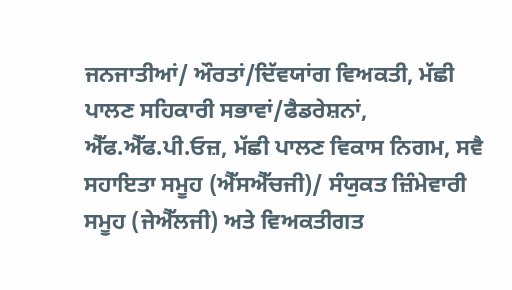ਜਨਜਾਤੀਆਂ/ ਔਰਤਾਂ/ਦਿੱਵਯਾਂਗ ਵਿਅਕਤੀ, ਮੱਛੀ ਪਾਲਣ ਸਹਿਕਾਰੀ ਸਭਾਵਾਂ/ਫੈਡਰੇਸ਼ਨਾਂ, ਐੱਫ.ਐੱਫ.ਪੀ.ਓਜ਼, ਮੱਛੀ ਪਾਲਣ ਵਿਕਾਸ ਨਿਗਮ, ਸਵੈ ਸਹਾਇਤਾ ਸਮੂਹ (ਐੱਸਐੱਚਜੀ)/ ਸੰਯੁਕਤ ਜ਼ਿੰਮੇਵਾਰੀ ਸਮੂਹ (ਜੇਐੱਲਜੀ) ਅਤੇ ਵਿਅਕਤੀਗਤ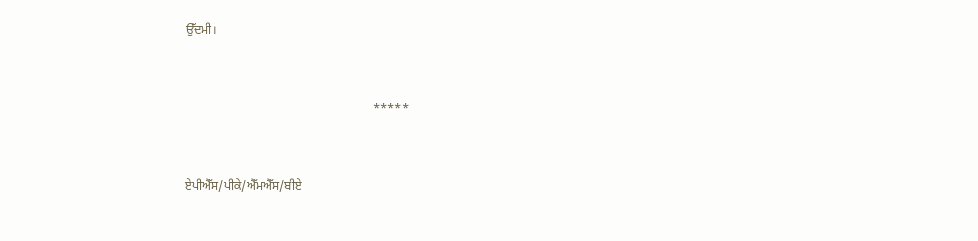ਉੱਦਮੀ।



                                                            *****



ਏਪੀਐੱਸ/ਪੀਕੇ/ਐੱਮਐੱਸ/ਬੀਏ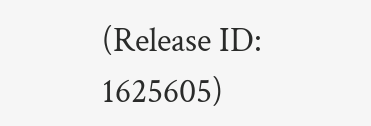(Release ID: 1625605)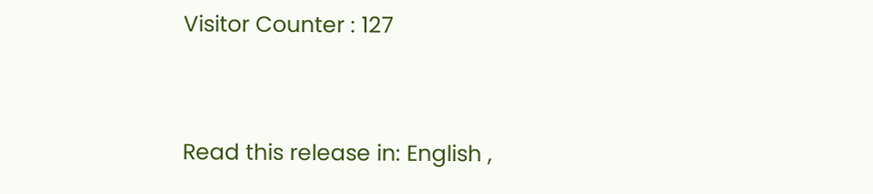Visitor Counter : 127


Read this release in: English ,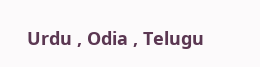Urdu , Odia , Telugu